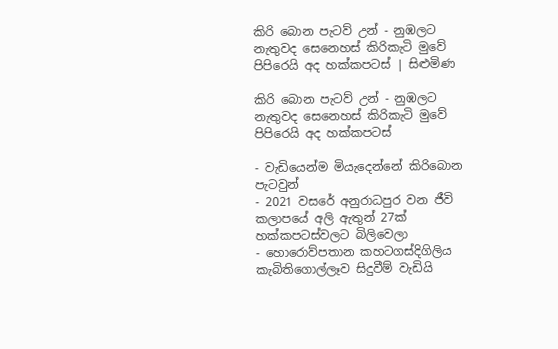කිරි බොන පැටව් උන් - නුඹලට නැතුවද සෙනෙහස් කිරිකැටි මුවේ පිපිරෙයි අද හක්කපටස් | සිළුමිණ

කිරි බොන පැටව් උන් - නුඹලට නැතුවද සෙනෙහස් කිරිකැටි මුවේ පිපිරෙයි අද හක්කපටස්

- වැඩියෙන්ම මියැදෙන්නේ කිරිබොන පැටවුන්
- 2021 වසරේ අනුරාධපුර වන ජීවි කලාපයේ අලි ඇතුන් 27ක් හක්කපටස්වලට බිලිවෙලා
- හොරොව්පතාන කහටගස්දිගිලිය කැබිතිගොල්ලෑව සිදුවීම් වැඩියි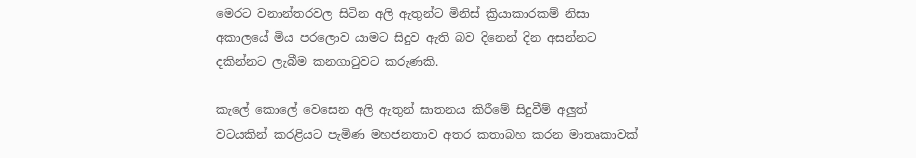මෙරට වනාන්තරවල සිටින අලි ඇතුන්ට මිනිස් ක්‍රියාකාරකම් නිසා අකාලයේ මිය පරලොව යාමට සිදුව ඇති බව දිනෙන් දින අසන්නට දකින්නට ලැබීම කනගාටුවට කරුණකි.

කැලේ කොලේ වෙසෙන අලි ඇතුන් ඝාතනය කිරීමේ සිදුවීම් අලුත් වටයකින් කරළියට පැමිණ මහජනතාව අතර කතාබහ කරන මාතෘකාවක්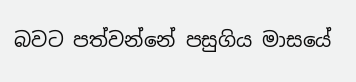බවට පත්වන්නේ පසුගිය මාසයේ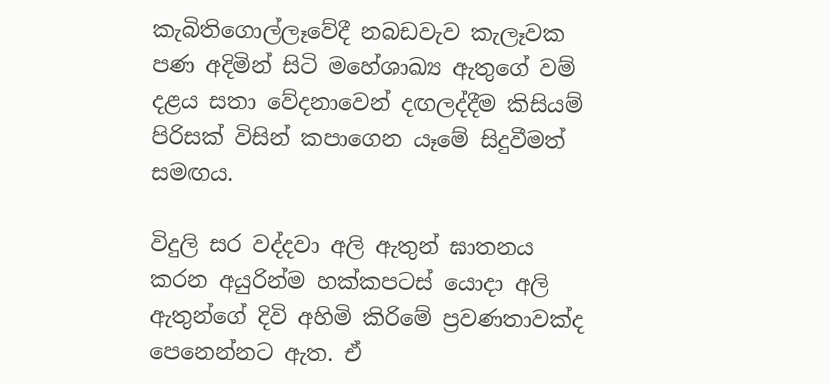කැබිතිගොල්ලෑවේදී නබඩවැව කැලෑවක පණ අදිමින් සිටි මහේශාඛ්‍ය ඇතුගේ වම් දළය සතා වේදනාවෙන් දඟලද්දීම කිසියම් පිරිසක් විසින් කපාගෙන යෑමේ සිදුවීමත් සමඟය.

විදුලි සර වද්දවා අලි ඇතුන් ඝාතනය කරන අයුරින්ම හක්කපටස් යොදා අලි ඇතුන්ගේ දිවි අහිමි කිරිමේ ප්‍රවණතාවක්ද පෙනෙන්නට ඇත. ඒ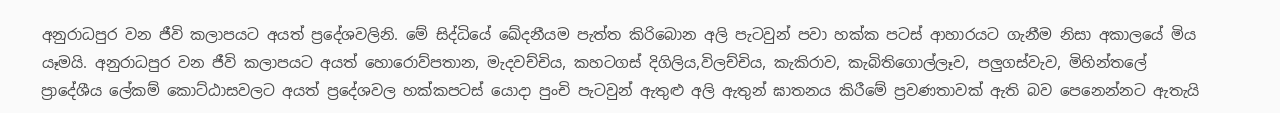අනුරාධපුර වන ජීවි කලාපයට අයත් ප්‍රදේශවලිනි. මේ සිද්ධියේ ඛේදනීයම පැත්ත කිරිබොන අලි පැටවුන් පවා හක්ක පටස් ආහාරයට ගැනීම නිසා අකාලයේ මිය යෑමයි. අනුරාධපුර වන ජීවි කලාපයට අයත් හොරොව්පතාන, මැදවච්චිය, කහටගස් දිගිලිය,විලච්චිය, කැකිරාව, කැබිතිගොල්ලෑව, පලුගස්වැව, මිහින්තලේ ප්‍රාදේශීය ලේකම් කොට්ඨාසවලට අයත් ප්‍රදේශවල හක්කපටස් යොදා පුංචි පැටවුන් ඇතුළු අලි ඇතුන් ඝාතනය කිරීමේ ප්‍රවණතාවක් ඇති බව පෙනෙන්නට ඇතැයි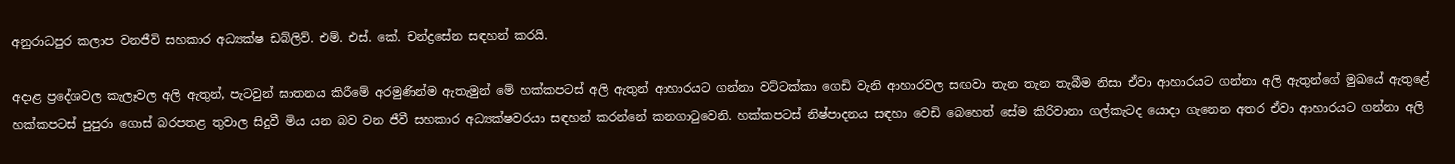අනුරාධපුර කලාප වනජීවි සහකාර අධ්‍යක්ෂ ඩබ්ලිව්. එම්. එස්. කේ. චන්ද්‍රසේන සඳහන් කරයි.

අදාළ ප්‍රදේශවල කැලෑවල අලි ඇතුන්, පැටවුන් ඝාතනය කිරීමේ අරමුණින්ම ඇතැමුන් මේ හක්කපටස් අලි ඇතුන් ආහාරයට ගන්නා වට්ටක්කා ගෙඩි වැනි ආහාරවල සඟවා තැන තැන තැබීම නිසා ඒවා ආහාරයට ගන්නා අලි ඇතුන්ගේ මුඛයේ ඇතුළේ හක්කපටස් පුපුරා ගොස් බරපතළ තුවාල සිදුවී මිය යන බව වන ජීවී සහකාර අධ්‍යක්ෂවරයා සඳහන් කරන්නේ කනගාටුවෙනි. හක්කපටස් නිෂ්පාදනය සඳහා වෙඩි බෙහෙත් සේම කිරිවානා ගල්කැටද යොදා ගැනෙන අතර ඒවා ආහාරයට ගන්නා අලි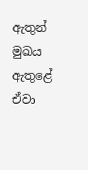ඇතුන් මුඛය ඇතුළේ ඒවා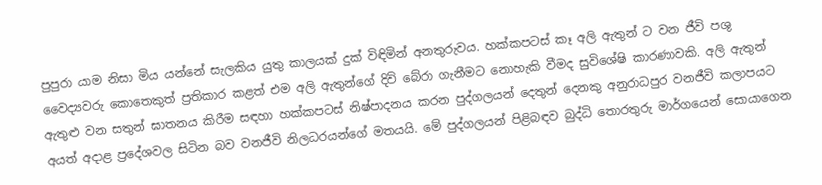පුපුරා යාම නිසා මිය යන්නේ සැලකිය යුතු කාලයක් දුක් විඳිමින් අනතුරුවය. හක්කපටස් කෑ අලි ඇතුන් ට වන ජීවි පශු වෛද්‍යවරු කොතෙකුත් ප්‍රතිකාර කළත් එම අලි ඇතුන්ගේ දිවි බේරා ගැනීමට නොහැකි වීමද සුවිශේෂි කාරණාවකි. අලි ඇතුන් ඇතුළු වන සතුන් ඝාතනය කිරීම සඳහා හක්කපටස් නිෂ්පාදනය කරන පුද්ගලයන් දෙතුන් දෙනකු අනුරාධපුර වනජීවි කලාපයට අයත් අදාළ ප්‍රදේශවල සිටින බව වනජීවි නිලධරයන්ගේ මතයයි. මේ පුද්ගලයන් පිළිබඳව බුද්ධි තොරතුරු මාර්ගයෙන් සොයාගෙන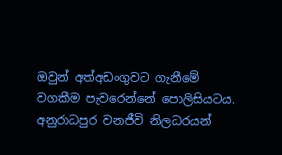ඔවුන් අත්අඩංගුවට ගැනීමේ වගකීම පැවරෙන්නේ පොලිසියටය. අනුරාධපුර වනජීවි නිලධරයන්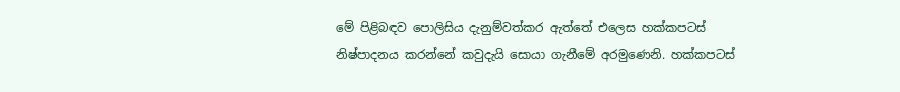මේ පිළිබඳව පොලිසිය දැනුම්වත්කර ඇත්තේ එලෙස හක්කපටස් නිෂ්පාදනය කරන්නේ කවුදැයි සොයා ගැනීමේ අරමුණෙනි. හක්කපටස්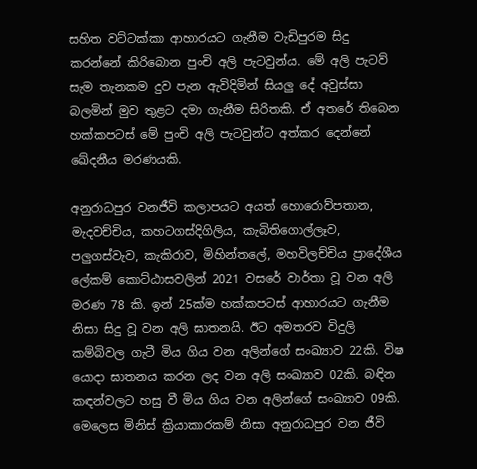සහිත වට්ටක්කා ආහාරයට ගැනීම වැඩිපුරම සිදු කරන්නේ කිරිබොන පුංචි අලි පැටවුන්ය. මේ අලි පැටව් සැම තැනකම දුව පැන ඇවිදිමින් සියලු දේ අවුස්සා බලමින් මුව තුළට දමා ගැනීම සිරිතකි. ඒ අතරේ තිබෙන හක්කපටස් මේ පුංචි අලි පැටවුන්ට අත්කර දෙන්නේ ඛේදනීය මරණයකි.

අනුරාධපුර වනජීවි කලාපයට අයත් හොරොව්පතාන, මැදවච්චිය, කහටගස්දිගිලිය, කැබිතිගොල්ලෑව, පලුගස්වැව, කැකිරාව, මිහින්තලේ, මහවිලච්චිය ප්‍රාදේශීය ලේකම් කොට්ඨාසවලින් 2021 වසරේ වාර්තා වූ වන අලි මරණ 78 කි. ඉන් 25ක්ම හක්කපටස් ආහාරයට ගැනීම නිසා සිදු වූ වන අලි ඝාතනයි. ඊට අමතරව විදුලි කම්බිවල ගැටී මිය ගිය වන අලින්ගේ සංඛ්‍යාව 22කි. විෂ යොදා ඝාතනය කරන ලද වන අලි සංඛ්‍යාව 02කි. බඳින කඳන්වලට හසු වී මිය ගිය වන අලින්ගේ සංඛ්‍යාව 09කි. මෙලෙස මිනිස් ක්‍රියාකාරකම් නිසා අනුරාධපුර වන ජීවි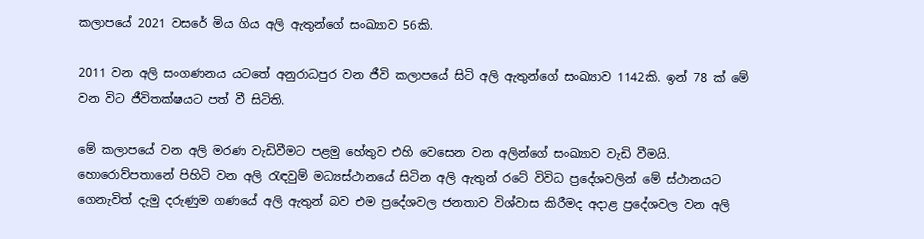කලාපයේ 2021 වසරේ මිය ගිය අලි ඇතුන්ගේ සංඛ්‍යාව 56කි.

2011 වන අලි සංගණනය යටතේ අනුරාධපුර වන ජීවි කලාපයේ සිටි අලි ඇතුන්ගේ සංඛ්‍යාව 1142කි. ඉන් 78 ක් මේ වන විට ජීවිතක්ෂයට පත් වී සිටිති.

මේ කලාපයේ වන අලි මරණ වැඩිවීමට පළමු හේතුව එහි වෙසෙන වන අලින්ගේ සංඛ්‍යාව වැඩි වීමයි. හොරොව්පතානේ පිහිටි වන අලි රැඳවුම් මධ්‍යස්ථානයේ සිටින අලි ඇතුන් රටේ විවිධ ප්‍රදේශවලින් මේ ස්ථානයට ගෙනැවිත් දැමු දරුණුම ගණයේ අලි ඇතුන් බව එම ප්‍රදේශවල ජනතාව විශ්වාස කිරීමද අදාළ ප්‍රදේශවල වන අලි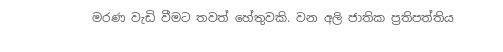මරණ වැඩි වීමට තවත් හේතුවකි. වන අලි ජාතික ප්‍රතිපත්තිය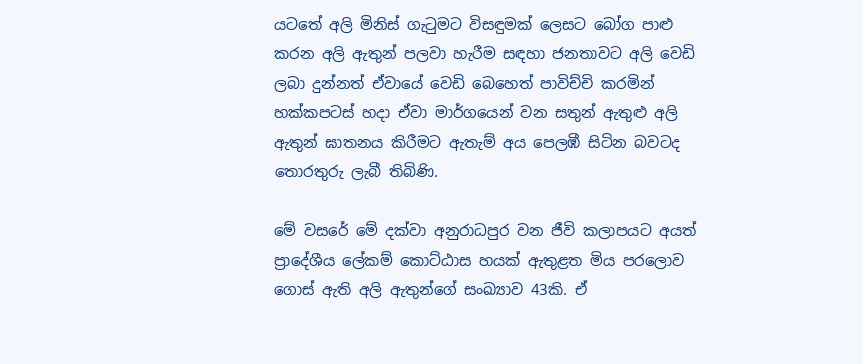යටතේ අලි මිනිස් ගැටුමට විසඳුමක් ලෙසට බෝග පාළු කරන අලි ඇතුන් පලවා හැරීම සඳහා ජනතාවට අලි වෙඩි ලබා දුන්නත් ඒවායේ වෙඩි බෙහෙත් පාවිච්චි කරමින් හක්කපටස් හදා ඒවා මාර්ගයෙන් වන සතුන් ඇතුළු අලි ඇතුන් ඝාතනය කිරීමට ඇතැම් අය පෙලඹී සිටින බවටද තොරතුරු ලැබී තිබිණි.

මේ වසරේ මේ දක්වා අනුරාධපුර වන ජීවි කලාපයට අයත් ප්‍රාදේශීය ලේකම් කොට්ඨාස හයක් ඇතුළත මිය පරලොව ගොස් ඇති අලි ඇතුන්ගේ සංඛ්‍යාව 43කි. ඒ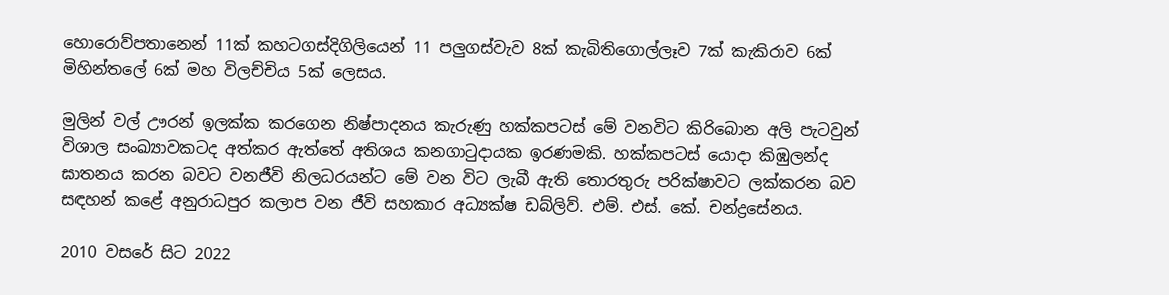හොරොව්පතානෙන් 11ක් කහටගස්දිගිලියෙන් 11 පලුගස්වැව 8ක් කැබිතිගොල්ලෑව 7ක් කැකිරාව 6ක් මිහින්තලේ 6ක් මහ විලච්චිය 5ක් ලෙසය.

මුලින් වල් ඌරන් ඉලක්ක කරගෙන නිෂ්පාදනය කැරුණු හක්කපටස් මේ වනවිට කිරිබොන අලි පැටවුන් විශාල සංඛ්‍යාවකටද අත්කර ඇත්තේ අතිශය කනගාටුදායක ඉරණමකි. හක්කපටස් යොදා කිඹුලන්ද ඝාතනය කරන බවට වනජීවි නිලධරයන්ට මේ වන විට ලැබී ඇති තොරතුරු පරික්ෂාවට ලක්කරන බව සඳහන් කළේ අනුරාධපුර කලාප වන ජීවි සහකාර අධ්‍යක්ෂ ඩබ්ලිව්. එම්. එස්. කේ. චන්ද්‍රසේනය.

2010 වසරේ සිට 2022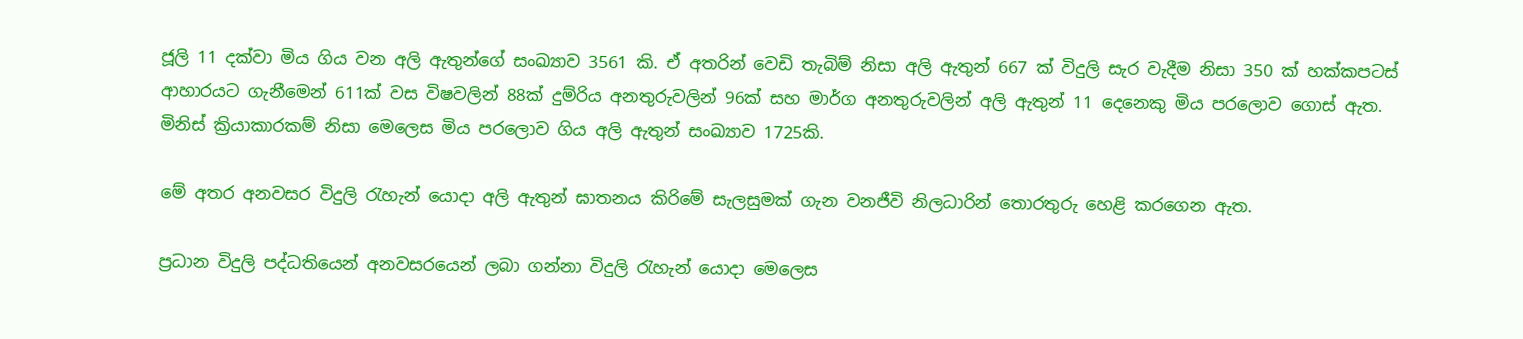ජූලි 11 දක්වා මිය ගිය වන අලි ඇතුන්ගේ සංඛ්‍යාව 3561 කි. ඒ අතරින් වෙඩි තැබිම් නිසා අලි ඇතුන් 667 ක් විදුලි සැර වැදීම නිසා 350 ක් හක්කපටස් ආහාරයට ගැනීමෙන් 611ක් වස විෂවලින් 88ක් දුම්රිය අනතුරුවලින් 96ක් සහ මාර්ග අනතුරුවලින් අලි ඇතුන් 11 දෙනෙකු මිය පරලොව ගොස් ඇත. මිනිස් ක්‍රියාකාරකම් නිසා මෙලෙස මිය පරලොව ගිය අලි ඇතුන් සංඛ්‍යාව 1725කි.

මේ අතර අනවසර විදුලි රැහැන් යොදා අලි ඇතුන් ඝාතනය කිරිමේ සැලසුමක් ගැන වනජීවි නිලධාරින් තොරතුරු හෙළි කරගෙන ඇත.

ප්‍රධාන විදුලි පද්ධතියෙන් අනවසරයෙන් ලබා ගන්නා විදුලි රැහැන් යොදා මෙලෙස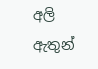අලි ඇතුන්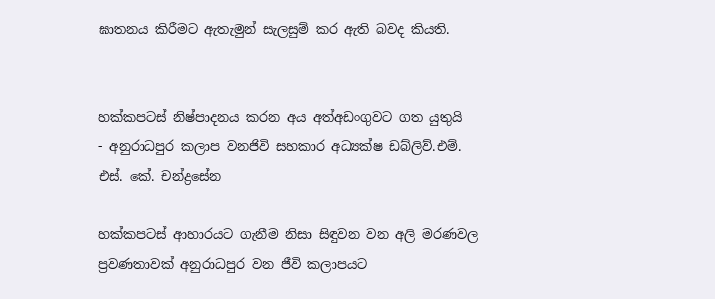ඝාතනය කිරීමට ඇතැමුන් සැලසුම් කර ඇති බවද කියති.


හක්කපටස් නිෂ්පාදනය කරන අය අත්අඩංගුවට ගත යුතුයි
- අනුරාධපුර කලාප වනජිවි සහකාර අධ්‍යක්ෂ ඩබ්ලිව්.එම්. එස්. කේ. චන්ද්‍රසේන

හක්කපටස් ආහාරයට ගැනීම නිසා සිඳුවන වන අලි මරණවල ප්‍රවණතාවක් අනුරාධපුර වන ජීවි කලාපයට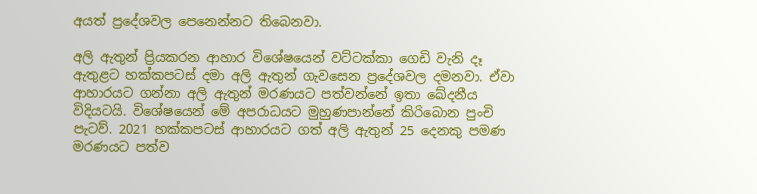අයත් ප්‍රදේශවල පෙනෙන්නට තිබෙනවා.

අලි ඇතුන් ප්‍රියකරන ආහාර විශේෂයෙන් වට්ටක්කා ගෙඩි වැනි දෑ ඇතුළට හක්කපටස් දමා අලි ඇතුන් ගැවසෙන ප්‍රදේශවල දමනවා. ඒවා ආහාරයට ගන්නා අලි ඇතුන් මරණයට පත්වන්නේ ඉතා ඛේදනීය විදියටයි. විශේෂයෙන් මේ අපරාධයට මුහුණපාන්නේ කිරිබොන පුංචි පැටව්. 2021 හක්කපටස් ආහාරයට ගත් අලි ඇතුන් 25 දෙනකු පමණ මරණයට පත්ව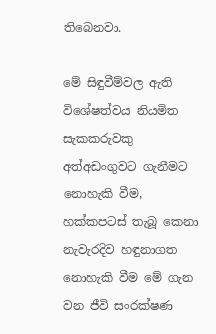තිබෙනවා.

මේ සිඳුවීම්වල ඇති විශේෂත්වය නියමිත සැකකරුවකු අත්අඩංගුවට ගැනීමට නොහැකි වීම, හක්කපටස් තැබූ කෙනා නැවැරදිව හඳුනාගත නොහැකි වීම මේ ගැන වන ජීවි සංරක්ෂණ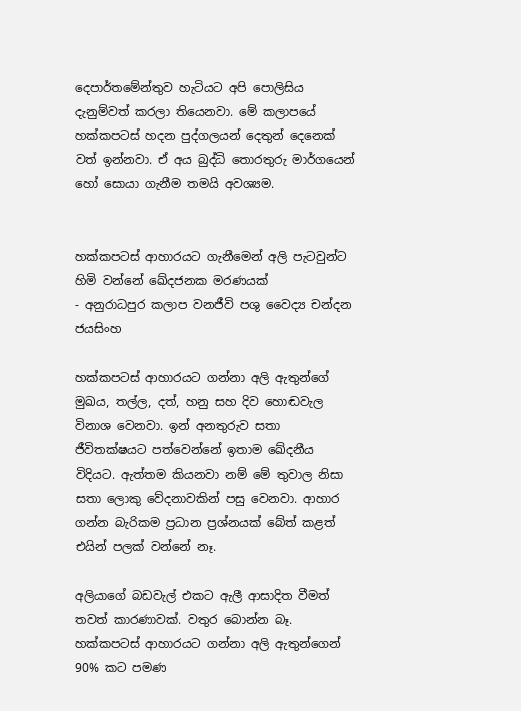දෙපාර්තමේන්තුව හැටියට අපි පොලිසිය දැනුම්වත් කරලා තියෙනවා. මේ කලාපයේ හක්කපටස් හදන පුද්ගලයන් දෙතුන් දෙනෙක් වත් ඉන්නවා. ඒ අය බුද්ධි තොරතුරු මාර්ගයෙන් හෝ සොයා ගැනීම තමයි අවශ්‍යම.


හක්කපටස් ආහාරයට ගැනීමෙන් අලි පැටවුන්ට හිමි වන්නේ ඛේදජනක මරණයක්
- අනුරාධපුර කලාප වනජීවි පශු වෛද්‍ය චන්දන ජයසිංහ

හක්කපටස් ආහාරයට ගන්නා අලි ඇතුන්ගේ මුඛය, තල්ල, දත්, හනු සහ දිව හොඬවැල විනාශ වෙනවා. ඉන් අනතුරුව සතා ජීවිතක්ෂයට පත්වෙන්නේ ඉතාම ඛේදනීය විදියට. ඇත්තම කියනවා නම් මේ තුවාල නිසා සතා ලොකු වේදනාවකින් පසු වෙනවා. ආහාර ගන්න බැරිකම ප්‍රධාන ප්‍රශ්නයක් බේත් කළත් එයින් පලක් වන්නේ නෑ.

අලියාගේ බඩවැල් එකට ඇලී ආසාදිත වීමත් තවත් කාරණාවක්. වතුර බොන්න බෑ. හක්කපටස් ආහාරයට ගන්නා අලි ඇතුන්ගෙන් 90% කට පමණ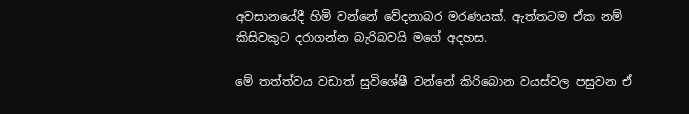අවසානයේදී හිමි වන්නේ වේදනාබර මරණයක්. ඇත්තටම ඒක නම් කිසිවකුට දරාගන්න බැරිබවයි මගේ අදහස.

මේ තත්ත්වය වඩාත් සුවිශේෂී වන්නේ කිරිබොන වයස්වල පසුවන ඒ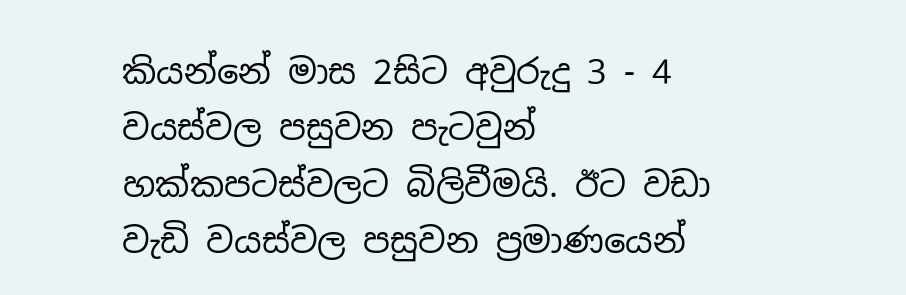කියන්නේ මාස 2සිට අවුරුදු 3 - 4 වයස්වල පසුවන පැටවුන් හක්කපටස්වලට බිලිවීමයි. ඊට වඩා වැඩි වයස්වල පසුවන ප්‍රමාණයෙන්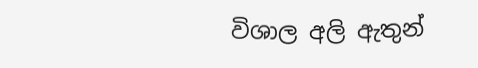විශාල අලි ඇතුන්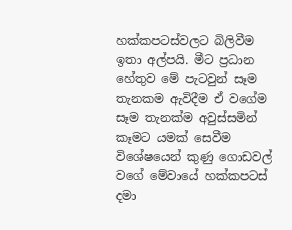හක්කපටස්වලට බිලිවීම ඉතා අල්පයි. මීට ප්‍රධාන හේතුව මේ පැටවුන් සෑම තැනකම ඇවිදීම ඒ වගේම සෑම තැනක්ම අවුස්සමින් කෑමට යමක් සෙවීම විශේෂයෙන් කුණු ගොඩවල් වගේ මේවායේ හක්කපටස් දමා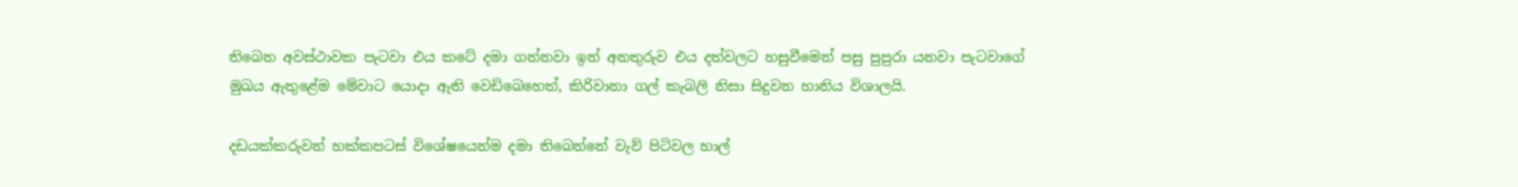තිබෙන අවස්ථාවක පැටවා එය කටේ දමා ගන්නවා ඉන් අනතුරුව එය දත්වලට හසුවීමෙන් පසු පුපුරා යනවා පැටවාගේ මුඛය ඇතුළේම මේවාට යොදා ඇති වෙඩිබෙහෙත්, කිරිවානා ගල් කැබලි නිසා සිදුවන හානිය විශාලයි.

දඩයක්කරුවන් හක්කපටස් විශේෂයෙන්ම දමා තිබෙන්නේ වැව් පිටිවල හාල්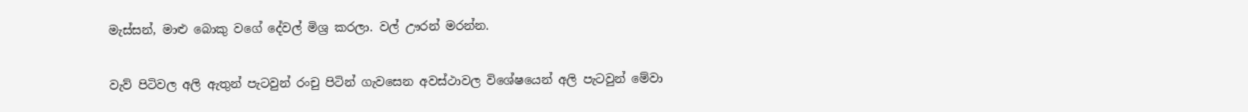මැස්සන්, මාළු බොකු වගේ දේවල් මිශ්‍ර කරලා. වල් ඌරන් මරන්න.

වැව් පිටිවල අලි ඇතුන් පැටවුන් රංචු පිටින් ගැවසෙන අවස්ථාවල විශේෂයෙන් අලි පැටවුන් මේවා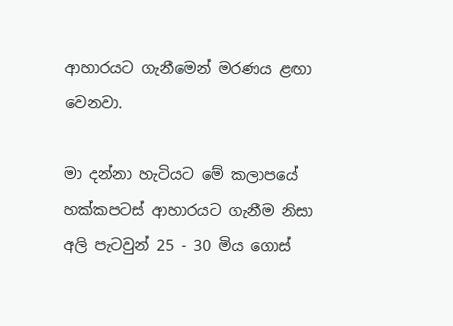ආහාරයට ගැනීමෙන් මරණය ළඟා වෙනවා.

මා දන්නා හැටියට මේ කලාපයේ හක්කපටස් ආහාරයට ගැනීම නිසා අලි පැටවුන් 25 - 30 මිය ගොස්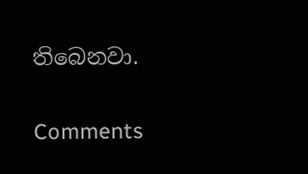තිබෙනවා.

Comments